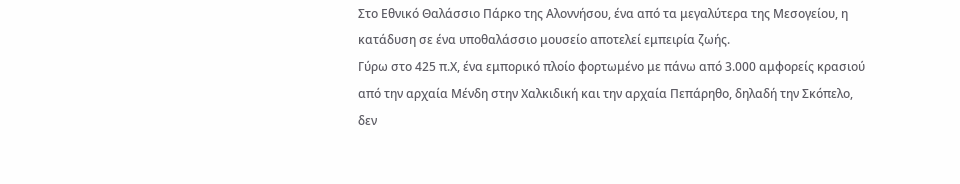Στο Εθνικό Θαλάσσιο Πάρκο της Αλοννήσου, ένα από τα μεγαλύτερα της Μεσογείου, η κατάδυση σε ένα υποθαλάσσιο μουσείο αποτελεί εμπειρία ζωής.
Γύρω στο 425 π.Χ, ένα εμπορικό πλοίο φορτωμένο με πάνω από 3.000 αμφορείς κρασιού από την αρχαία Μένδη στην Χαλκιδική και την αρχαία Πεπάρηθο, δηλαδή την Σκόπελο, δεν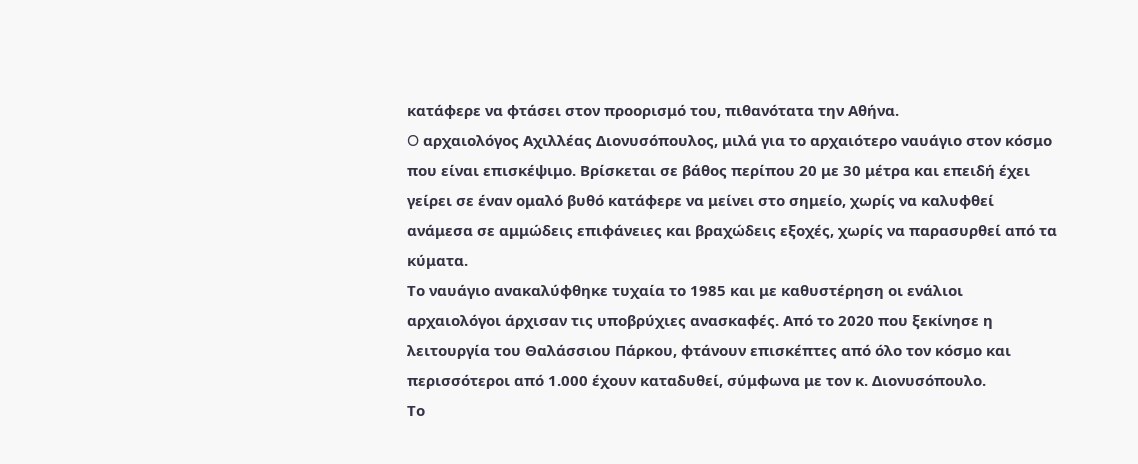κατάφερε να φτάσει στον προορισμό του, πιθανότατα την Αθήνα.
O αρχαιολόγος Αχιλλέας Διονυσόπουλος, μιλά για το αρχαιότερο ναυάγιο στον κόσμο που είναι επισκέψιμο. Βρίσκεται σε βάθος περίπου 20 με 30 μέτρα και επειδή έχει γείρει σε έναν ομαλό βυθό κατάφερε να μείνει στο σημείο, χωρίς να καλυφθεί ανάμεσα σε αμμώδεις επιφάνειες και βραχώδεις εξοχές, χωρίς να παρασυρθεί από τα κύματα.
Το ναυάγιο ανακαλύφθηκε τυχαία το 1985 και με καθυστέρηση οι ενάλιοι αρχαιολόγοι άρχισαν τις υποβρύχιες ανασκαφές. Από το 2020 που ξεκίνησε η λειτουργία του Θαλάσσιου Πάρκου, φτάνουν επισκέπτες από όλο τον κόσμο και περισσότεροι από 1.000 έχουν καταδυθεί, σύμφωνα με τον κ. Διονυσόπουλο.
Το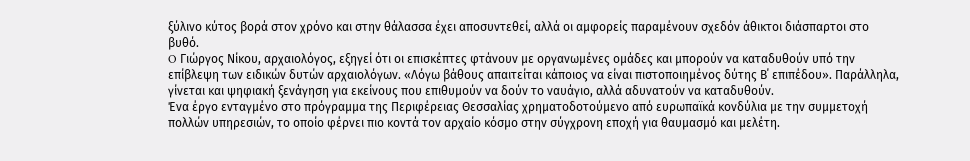ξύλινο κύτος βορά στον χρόνο και στην θάλασσα έχει αποσυντεθεί, αλλά οι αμφορείς παραμένουν σχεδόν άθικτοι διάσπαρτοι στο βυθό.
O Γιώργος Νίκου, αρχαιολόγος, εξηγεί ότι οι επισκέπτες φτάνουν με οργανωμένες ομάδες και μπορούν να καταδυθούν υπό την επίβλεψη των ειδικών δυτών αρχαιολόγων. «Λόγω βάθους απαιτείται κάποιος να είναι πιστοποιημένος δύτης Β΄ επιπέδου». Παράλληλα, γίνεται και ψηφιακή ξενάγηση για εκείνους που επιθυμούν να δούν το ναυάγιο, αλλά αδυνατούν να καταδυθούν.
Ένα έργο ενταγμένο στο πρόγραμμα της Περιφέρειας Θεσσαλίας χρηματοδοτούμενο από ευρωπαϊκά κονδύλια με την συμμετοχή πολλών υπηρεσιών, το οποίο φέρνει πιο κοντά τον αρχαίο κόσμο στην σύγχρονη εποχή για θαυμασμό και μελέτη.